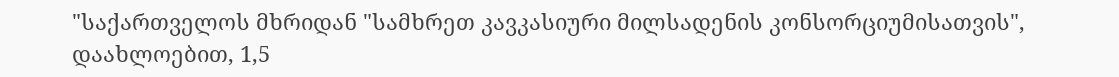"საქართველოს მხრიდან "სამხრეთ კავკასიური მილსადენის კონსორციუმისათვის", დაახლოებით, 1,5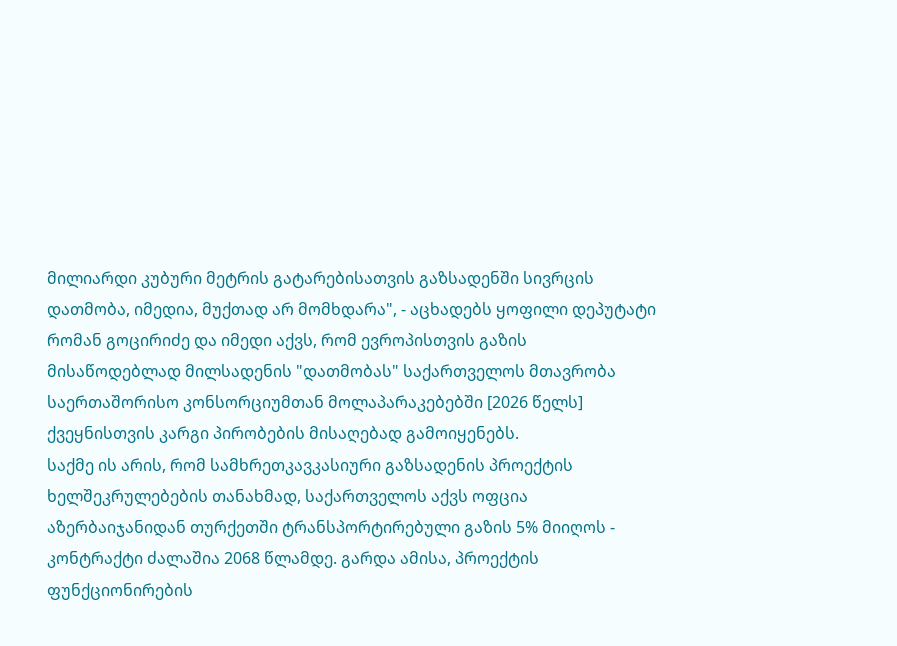მილიარდი კუბური მეტრის გატარებისათვის გაზსადენში სივრცის დათმობა, იმედია, მუქთად არ მომხდარა", - აცხადებს ყოფილი დეპუტატი რომან გოცირიძე და იმედი აქვს, რომ ევროპისთვის გაზის მისაწოდებლად მილსადენის "დათმობას" საქართველოს მთავრობა საერთაშორისო კონსორციუმთან მოლაპარაკებებში [2026 წელს] ქვეყნისთვის კარგი პირობების მისაღებად გამოიყენებს.
საქმე ის არის, რომ სამხრეთკავკასიური გაზსადენის პროექტის ხელშეკრულებების თანახმად, საქართველოს აქვს ოფცია აზერბაიჯანიდან თურქეთში ტრანსპორტირებული გაზის 5% მიიღოს - კონტრაქტი ძალაშია 2068 წლამდე. გარდა ამისა, პროექტის ფუნქციონირების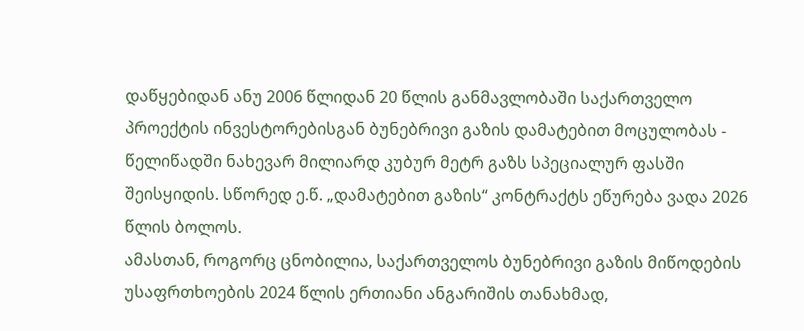დაწყებიდან ანუ 2006 წლიდან 20 წლის განმავლობაში საქართველო პროექტის ინვესტორებისგან ბუნებრივი გაზის დამატებით მოცულობას - წელიწადში ნახევარ მილიარდ კუბურ მეტრ გაზს სპეციალურ ფასში შეისყიდის. სწორედ ე.წ. „დამატებით გაზის“ კონტრაქტს ეწურება ვადა 2026 წლის ბოლოს.
ამასთან, როგორც ცნობილია, საქართველოს ბუნებრივი გაზის მიწოდების უსაფრთხოების 2024 წლის ერთიანი ანგარიშის თანახმად,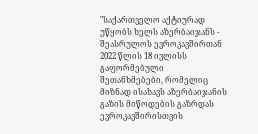"საქართველო აქტიურად უწყობს ხელს აზერბაიჯანს - შეასრულოს ევროკავშირთან 2022 წლის 18 ივლისს გაფორმებული შეთანხმებები, რომელიც მიზნად ისახავს აზერბაიჯანის გაზის მიწოდების გაზრდას ევროკავშირისთვის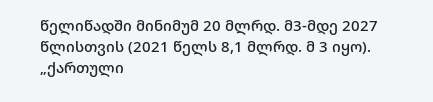წელიწადში მინიმუმ 20 მლრდ. მ3-მდე 2027 წლისთვის (2021 წელს 8,1 მლრდ. მ 3 იყო).
„ქართული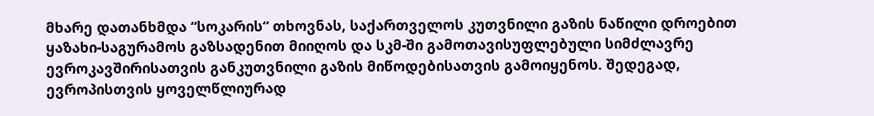მხარე დათანხმდა “სოკარის“ თხოვნას, საქართველოს კუთვნილი გაზის ნაწილი დროებით ყაზახი-საგურამოს გაზსადენით მიიღოს და სკმ-ში გამოთავისუფლებული სიმძლავრე ევროკავშირისათვის განკუთვნილი გაზის მიწოდებისათვის გამოიყენოს. შედეგად, ევროპისთვის ყოველწლიურად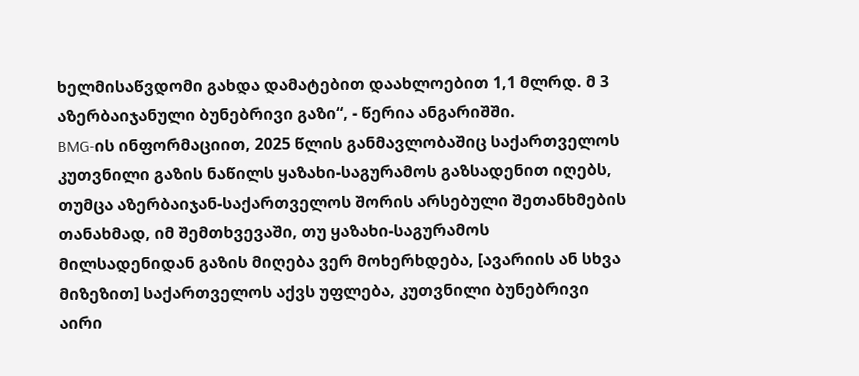ხელმისაწვდომი გახდა დამატებით დაახლოებით 1,1 მლრდ. მ 3 აზერბაიჯანული ბუნებრივი გაზი“, - წერია ანგარიშში.
BMG-ის ინფორმაციით, 2025 წლის განმავლობაშიც საქართველოს კუთვნილი გაზის ნაწილს ყაზახი-საგურამოს გაზსადენით იღებს, თუმცა აზერბაიჯან-საქართველოს შორის არსებული შეთანხმების თანახმად, იმ შემთხვევაში, თუ ყაზახი-საგურამოს მილსადენიდან გაზის მიღება ვერ მოხერხდება, [ავარიის ან სხვა მიზეზით] საქართველოს აქვს უფლება, კუთვნილი ბუნებრივი აირი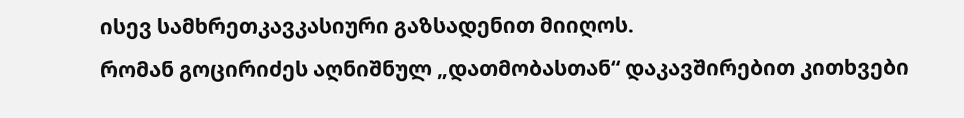ისევ სამხრეთკავკასიური გაზსადენით მიიღოს.
რომან გოცირიძეს აღნიშნულ „დათმობასთან“ დაკავშირებით კითხვები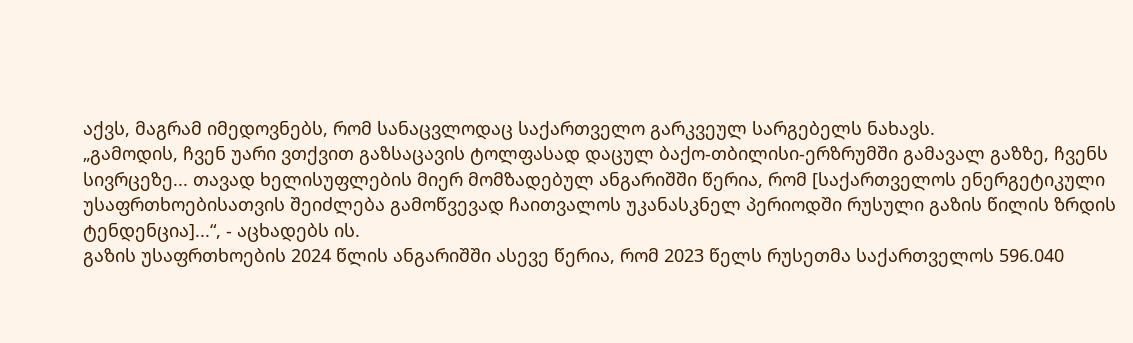აქვს, მაგრამ იმედოვნებს, რომ სანაცვლოდაც საქართველო გარკვეულ სარგებელს ნახავს.
„გამოდის, ჩვენ უარი ვთქვით გაზსაცავის ტოლფასად დაცულ ბაქო-თბილისი-ერზრუმში გამავალ გაზზე, ჩვენს სივრცეზე... თავად ხელისუფლების მიერ მომზადებულ ანგარიშში წერია, რომ [საქართველოს ენერგეტიკული უსაფრთხოებისათვის შეიძლება გამოწვევად ჩაითვალოს უკანასკნელ პერიოდში რუსული გაზის წილის ზრდის ტენდენცია]...“, - აცხადებს ის.
გაზის უსაფრთხოების 2024 წლის ანგარიშში ასევე წერია, რომ 2023 წელს რუსეთმა საქართველოს 596.040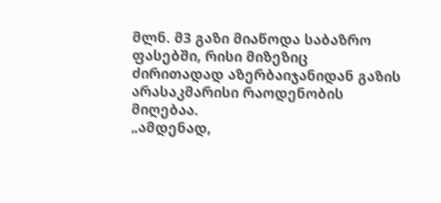მლნ. მ3 გაზი მიაწოდა საბაზრო ფასებში, რისი მიზეზიც ძირითადად აზერბაიჯანიდან გაზის არასაკმარისი რაოდენობის მიღებაა.
„ამდენად,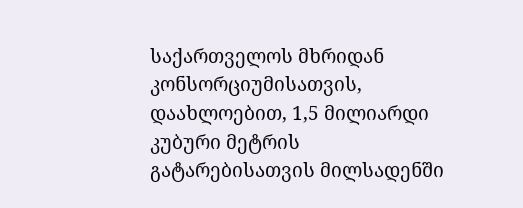საქართველოს მხრიდან კონსორციუმისათვის, დაახლოებით, 1,5 მილიარდი კუბური მეტრის გატარებისათვის მილსადენში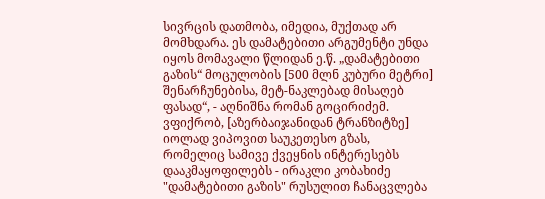სივრცის დათმობა, იმედია, მუქთად არ მომხდარა. ეს დამატებითი არგუმენტი უნდა იყოს მომავალი წლიდან ე.წ. „დამატებითი გაზის“ მოცულობის [500 მლნ კუბური მეტრი] შენარჩუნებისა, მეტ-ნაკლებად მისაღებ ფასად“, - აღნიშნა რომან გოცირიძემ.
ვფიქრობ, [აზერბაიჯანიდან ტრანზიტზე] იოლად ვიპოვით საუკეთესო გზას, რომელიც სამივე ქვეყნის ინტერესებს დააკმაყოფილებს - ირაკლი კობახიძე
"დამატებითი გაზის" რუსულით ჩანაცვლება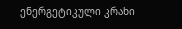ენერგეტიკული კრახი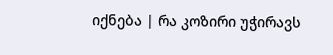იქნება | რა კოზირი უჭირავს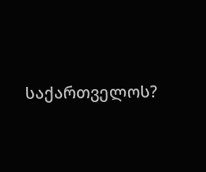საქართველოს?